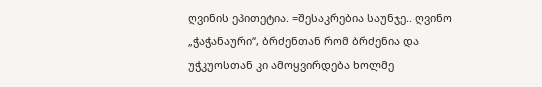ღვინის ეპითეტია. =შესაკრებია საუნჯე.. ღვინო „ჭაჭანაური“, ბრძენთან რომ ბრძენია და უჭკუოსთან კი ამოყვირდება ხოლმე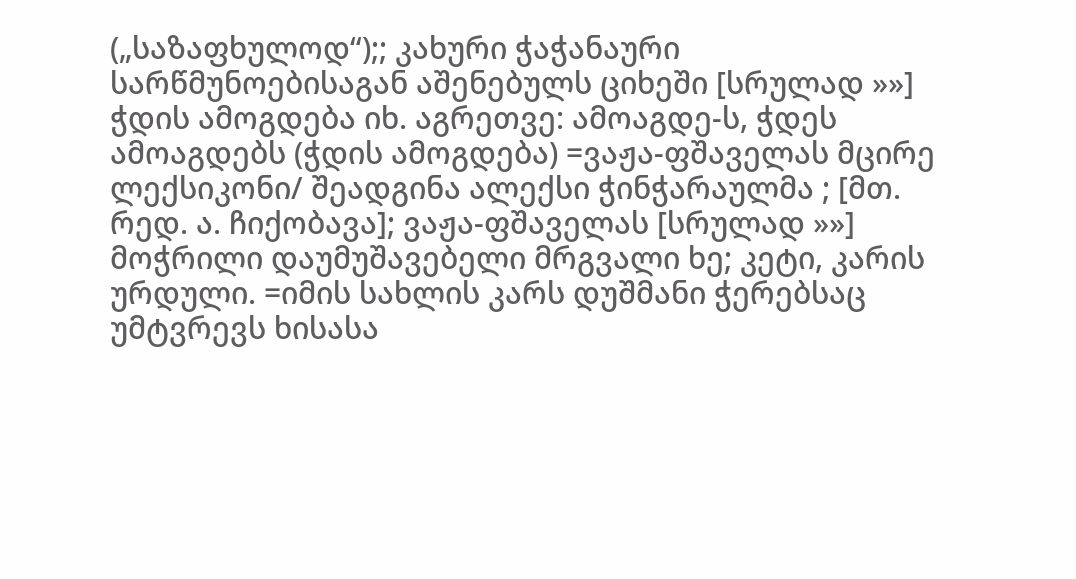(„საზაფხულოდ“);; კახური ჭაჭანაური სარწმუნოებისაგან აშენებულს ციხეში [სრულად »»]
ჭდის ამოგდება იხ. აგრეთვე: ამოაგდე-ს, ჭდეს ამოაგდებს (ჭდის ამოგდება) =ვაჟა-ფშაველას მცირე ლექსიკონი/ შეადგინა ალექსი ჭინჭარაულმა ; [მთ. რედ. ა. ჩიქობავა]; ვაჟა-ფშაველას [სრულად »»]
მოჭრილი დაუმუშავებელი მრგვალი ხე; კეტი, კარის ურდული. =იმის სახლის კარს დუშმანი ჭერებსაც უმტვრევს ხისასა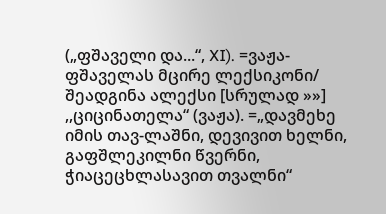(„ფშაველი და...“, XI). =ვაჟა-ფშაველას მცირე ლექსიკონი/ შეადგინა ალექსი [სრულად »»]
,,ციცინათელა“ (ვაჟა). =„დავმეხე იმის თავ-ლაშნი, დევივით ხელნი, გაფშლეკილნი წვერნი, ჭიაცეცხლასავით თვალნი“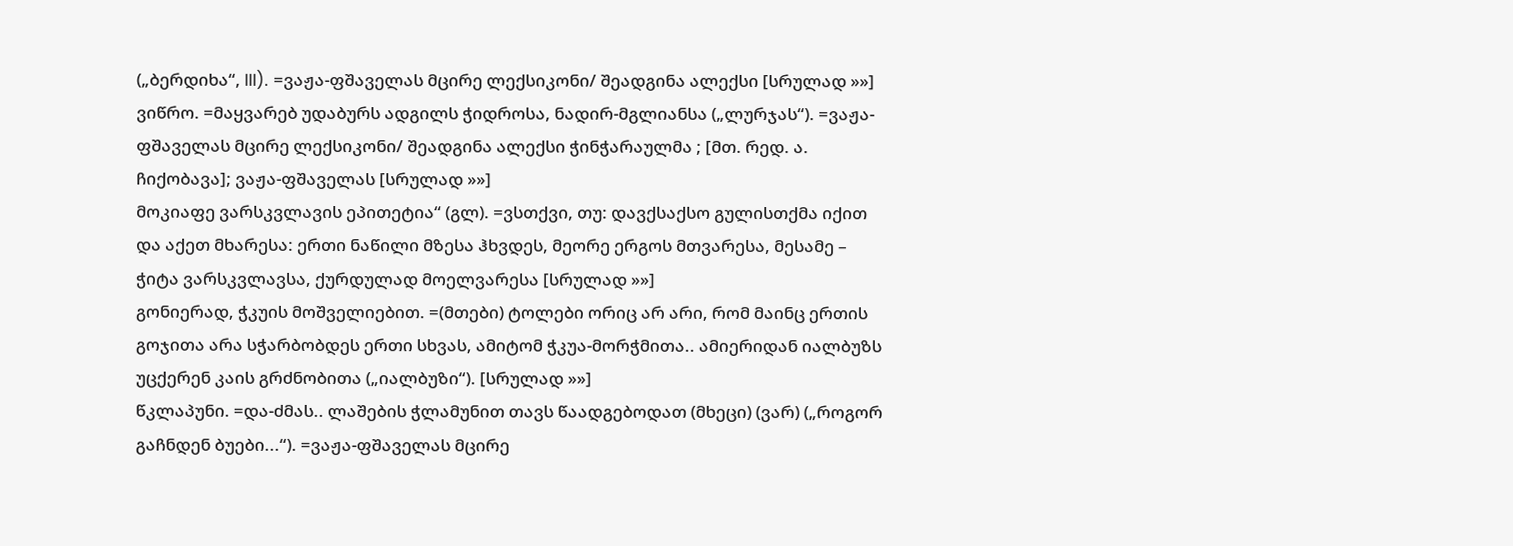(„ბერდიხა“, III). =ვაჟა-ფშაველას მცირე ლექსიკონი/ შეადგინა ალექსი [სრულად »»]
ვიწრო. =მაყვარებ უდაბურს ადგილს ჭიდროსა, ნადირ-მგლიანსა („ლურჯას“). =ვაჟა-ფშაველას მცირე ლექსიკონი/ შეადგინა ალექსი ჭინჭარაულმა ; [მთ. რედ. ა. ჩიქობავა]; ვაჟა-ფშაველას [სრულად »»]
მოკიაფე ვარსკვლავის ეპითეტია“ (გლ). =ვსთქვი, თუ: დავქსაქსო გულისთქმა იქით და აქეთ მხარესა: ერთი ნაწილი მზესა ჰხვდეს, მეორე ერგოს მთვარესა, მესამე – ჭიტა ვარსკვლავსა, ქურდულად მოელვარესა [სრულად »»]
გონიერად, ჭკუის მოშველიებით. =(მთები) ტოლები ორიც არ არი, რომ მაინც ერთის გოჯითა არა სჭარბობდეს ერთი სხვას, ამიტომ ჭკუა-მორჭმითა.. ამიერიდან იალბუზს უცქერენ კაის გრძნობითა („იალბუზი“). [სრულად »»]
წკლაპუნი. =და-ძმას.. ლაშების ჭლამუნით თავს წაადგებოდათ (მხეცი) (ვარ) („როგორ გაჩნდენ ბუები...“). =ვაჟა-ფშაველას მცირე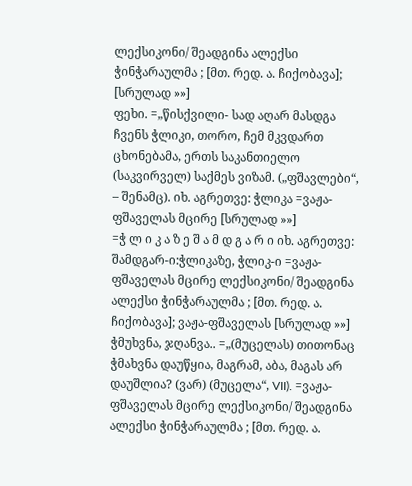ლექსიკონი/ შეადგინა ალექსი ჭინჭარაულმა ; [მთ. რედ. ა. ჩიქობავა]; [სრულად »»]
ფეხი. =„წისქვილი- სად აღარ მასდგა ჩვენს ჭლიკი, თორო, ჩემ მკვდართ ცხონებამა, ერთს საკანთიელო (საკვირველ) საქმეს ვიზამ. („ფშავლები“, – შენამც). იხ. აგრეთვე: ჭლიკა =ვაჟა-ფშაველას მცირე [სრულად »»]
=ჭ ლ ი კ ა ზ ე შ ა მ დ გ ა რ ი იხ. აგრეთვე: შამდგარ-ი:ჭლიკაზე, ჭლიკ-ი =ვაჟა-ფშაველას მცირე ლექსიკონი/ შეადგინა ალექსი ჭინჭარაულმა ; [მთ. რედ. ა. ჩიქობავა]; ვაჟა-ფშაველას [სრულად »»]
ჭმუხვნა, ჯღანვა.. =„(მუცელას) თითონაც ჭმახვნა დაუწყია, მაგრამ, აბა, მაგას არ დაუშლია? (ვარ) (მუცელა“, VII). =ვაჟა-ფშაველას მცირე ლექსიკონი/ შეადგინა ალექსი ჭინჭარაულმა ; [მთ. რედ. ა.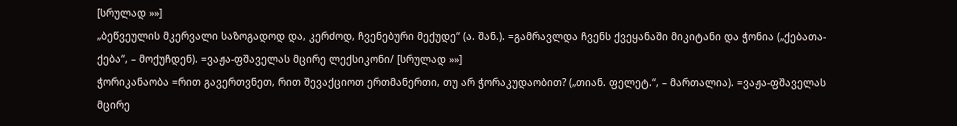[სრულად »»]
„ბეწვეულის მკერვალი საზოგადოდ და, კერძოდ, ჩვენებური მექუდე“ (ა. შან.). =გამრავლდა ჩვენს ქვეყანაში მიკიტანი და ჭონია („ქებათა-ქება“, – მოქუჩდენ). =ვაჟა-ფშაველას მცირე ლექსიკონი/ [სრულად »»]
ჭორიკანაობა =რით გავერთვნეთ, რით შევაქციოთ ერთმანერთი, თუ არ ჭორაკუდაობით? („თიან. ფელეტ.“, – მართალია). =ვაჟა-ფშაველას მცირე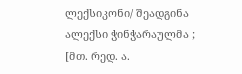ლექსიკონი/ შეადგინა ალექსი ჭინჭარაულმა ; [მთ. რედ. ა.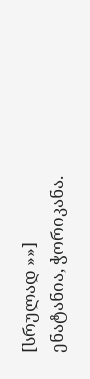[სრულად »»]
ენატანია, ჭორიკანა.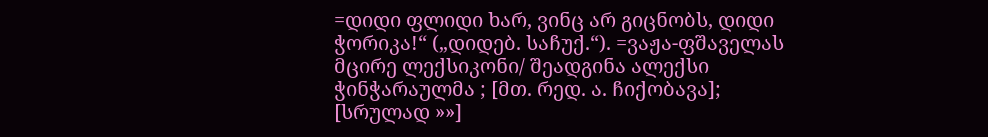=დიდი ფლიდი ხარ, ვინც არ გიცნობს, დიდი ჭორიკა!“ („დიდებ. საჩუქ.“). =ვაჟა-ფშაველას მცირე ლექსიკონი/ შეადგინა ალექსი ჭინჭარაულმა ; [მთ. რედ. ა. ჩიქობავა]; [სრულად »»]